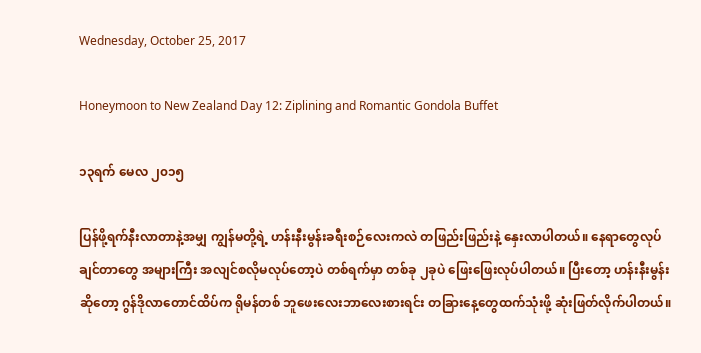Wednesday, October 25, 2017

Honeymoon to New Zealand Day 12: Ziplining and Romantic Gondola Buffet

၁၃ရက် မေလ ၂၀၁၅

ပြန်ဖို့ရက်နီးလာတာနဲ့အမျှ ကျွန်မတို့ရဲ့ ဟန်းနီးမွန်းခရီးစဉ်လေးကလဲ တဖြည်းဖြည်းနဲ့ နှေးလာပါတယ်။ နေရာတွေလုပ်ချင်တာတွေ အများကြီး အလျင်စလိုမလုပ်တော့ပဲ တစ်ရက်မှာ တစ်ခု ၂ခုပဲ ဖြေးဖြေးလုပ်ပါတယ်။ ပြီးတော့ ဟန်းနီးမွန်းဆိုတော့ ဂွန်ဒိုလာတောင်ထိပ်က ရိုမန်တစ် ဘူဖေးလေးဘာလေးစားရင်း တခြားနေ့တွေထက်သုံးဖို့ ဆုံးဖြတ်လိုက်ပါတယ်။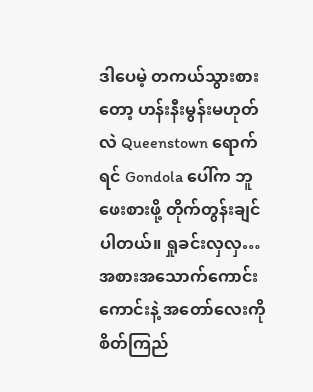ဒါပေမဲ့ တကယ်သွားစားတော့ ဟန်းနီးမွန်းမဟုတ်လဲ Queenstown ရောက်ရင် Gondola ပေါ်က ဘူဖေးစားဖို့ တိုက်တွန်းချင်ပါတယ်။ ရှုခင်းလှလှ… အစားအသောက်ကောင်းကောင်းနဲ့ အတော်လေးကို စိတ်ကြည်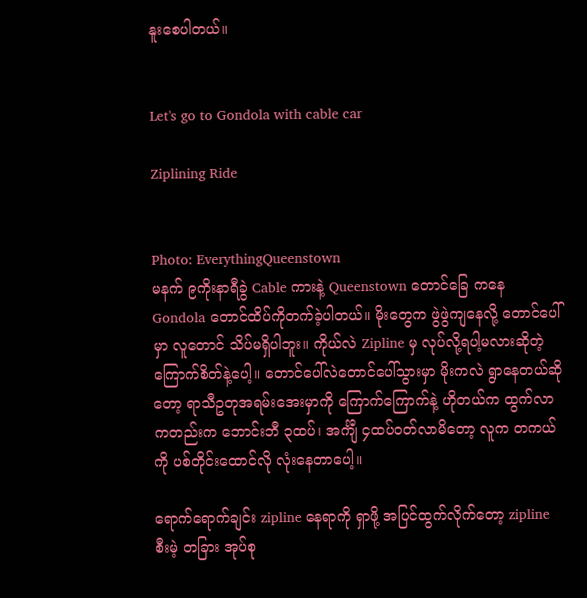နူးစေပါတယ်။


Let's go to Gondola with cable car

Ziplining Ride


Photo: EverythingQueenstown
မနက် ၉ကိုးနာရီခွဲ Cable ကားနဲ့ Queenstown တောင်ခြေ ကနေ Gondola တောင်ထိပ်ကိုတက်ခဲ့ပါတယ်။ မိုးတွေက ဖွဲဖွဲကျနေလို့ တောင်ပေါ်မှာ လူတောင် သိပ်မရှိပါဘူး။ ကိုယ်လဲ Zipline မှ လုပ်လို့ရပါ့မလားဆိုတဲ့ ကြောက်စိတ်နဲ့ပေါ့။ တောင်ပေါ်လဲတောင်ပေါ်သွားမှာ မိုးကလဲ ရွာနေတယ်ဆိုတော့ ရာသီဥတုအရမ်းအေးမှာကို ကြောက်ကြောက်နဲ့ ဟိုတယ်က ထွက်လာကတည်းက ဘောင်းဘီ ၃ထပ်၊ အင်္ကျီ ၄ထပ်ဝတ်လာမိတော့ လူက တကယ်ကို ပစ်တိုင်းထောင်လို လုံးနေတာပေါ့။

ရောက်ရောက်ချင်း zipline နေရာကို ရှာဖို့ အပြင်ထွက်လိုက်တော့ zipline စီးမဲ့ တခြား အုပ်စု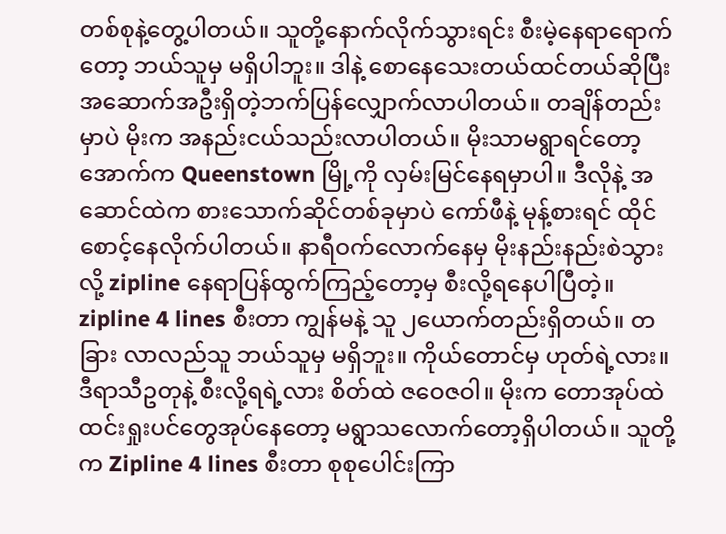တစ်စုနဲ့တွေ့ပါတယ်။ သူတို့နောက်လိုက်သွားရင်း စီးမဲ့နေရာရောက်တော့ ဘယ်သူမှ မရှိပါဘူး။ ဒါနဲ့ စောနေသေးတယ်ထင်တယ်ဆိုပြီး အဆောက်အဦးရှိတဲ့ဘက်ပြန်လျှောက်လာပါတယ်။ တချိန်တည်းမှာပဲ မိုးက အနည်းငယ်သည်းလာပါတယ်။ မိုးသာမရွာရင်တော့ အောက်က Queenstown မြို့ကို လှမ်းမြင်နေရမှာပါ။ ဒီလိုနဲ့ အဆောင်ထဲက စားသောက်ဆိုင်တစ်ခုမှာပဲ ကော်ဖီနဲ့ မုန့်စားရင် ထိုင်စောင့်နေလိုက်ပါတယ်။ နာရီဝက်လောက်နေမှ မိုးနည်းနည်းစဲသွားလို့ zipline နေရာပြန်ထွက်ကြည့်တော့မှ စီးလို့ရနေပါပြီတဲ့။ zipline 4 lines စီးတာ ကျွန်မနဲ့ သူ ၂ယောက်တည်းရှိတယ်။ တခြား လာလည်သူ ဘယ်သူမှ မရှိဘူး။ ကိုယ်တောင်မှ ဟုတ်ရဲ့လား။ ဒီရာသီဥတုနဲ့ စီးလို့ရရဲ့လား စိတ်ထဲ ဇဝေဇဝါ။ မိုးက တောအုပ်ထဲ ထင်းရှုးပင်တွေအုပ်နေတော့ မရွာသလောက်တော့ရှိပါတယ်။ သူတို့က Zipline 4 lines စီးတာ စုစုပေါင်းကြာ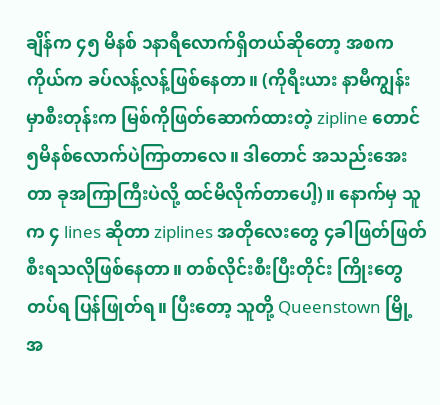ချိန်က ၄၅ မိနစ် ၁နာရီလောက်ရှိတယ်ဆိုတော့ အစက ကိုယ်က ခပ်လန့်လန့်ဖြစ်နေတာ။ (ကိုရီးယား နာမီကျွန်းမှာစီးတုန်းက မြစ်ကိုဖြတ်ဆောက်ထားတဲ့ zipline တောင် ၅မိနစ်လောက်ပဲကြာတာလေ။ ဒါတောင် အသည်းအေးတာ ခုအကြာကြီးပဲလို့ ထင်မိလိုက်တာပေါ့)။ နောက်မှ သူက ၄ lines ဆိုတာ ziplines အတိုလေးတွေ ၄ခါဖြတ်ဖြတ်စီးရသလိုဖြစ်နေတာ။ တစ်လိုင်းစီးပြီးတိုင်း ကြိုးတွေတပ်ရ ပြန်ဖြုတ်ရ။ ပြီးတော့ သူတို့ Queenstown မြို့အ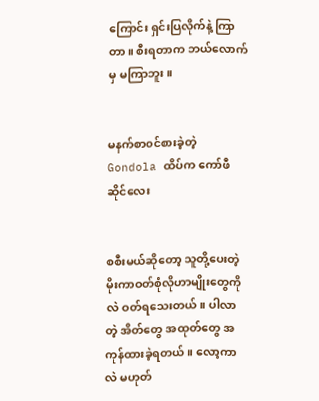ကြောင်း ရှင်းပြလိုက်နဲ့ ကြာတာ။ စီးရတာက ဘယ်လောက်မှ မကြာဘူး။


မနက်စာ၀င်စားခဲ့တဲ့ Gondola ထိပ်က ကော်ဖီဆိုင်လေး


စစီးမယ်ဆိုတော့ သူတို့ပေးတဲ့ မိုးကာဝတ်စုံလိုဟာမျိုးတွေကိုလဲ ဝတ်ရသေးတယ်။ ပါလာတဲ့ အိတ်တွေ အထုတ်တွေ အကုန်ထားခဲ့ရတယ်။ လော့ကာလဲ မဟုတ်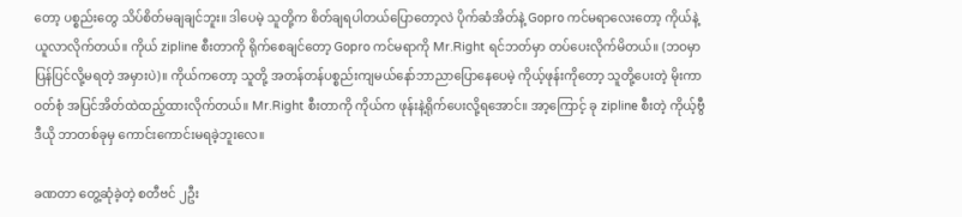တော့ ပစ္စည်းတွေ သိပ်စိတ်မချချင်ဘူး။ ဒါပေမဲ့ သူတို့က စိတ်ချရပါတယ်ပြောတော့လဲ ပိုက်ဆံအိတ်နဲ့ Gopro ကင်မရာလေးတော့ ကိုယ်နဲ့ယူလာလိုက်တယ်။ ကိုယ် zipline စီးတာကို ရိုက်စေချင်တော့ Gopro ကင်မရာကို Mr.Right ရင်ဘတ်မှာ တပ်ပေးလိုက်မိတယ်။ (ဘဝမှာ ပြန်ပြင်လို့မရတဲ့ အမှားပဲ)။ ကိုယ်ကတော့ သူတို့ အတန်တန်ပစ္စည်းကျမယ်နော်ဘာညာပြောနေပေမဲ့ ကိုယ့်ဖုန်းကိုတော့ သူတို့ပေးတဲ့ မိုးကာဝတ်စုံ အပြင်အိတ်ထဲထည့်ထားလိုက်တယ်။ Mr.Right စီးတာကို ကိုယ်က ဖုန်းနဲ့ရိုက်ပေးလို့ရအောင်။ အာ့ကြောင့် ခု zipline စီးတဲ့ ကိုယ့်ဗွီဒီယို ဘာတစ်ခုမှ ကောင်းကောင်းမရခဲ့ဘူးလေ။

ခဏတာ တွေ့ဆုံခဲ့တဲ့ စတီဗင် ၂ဦး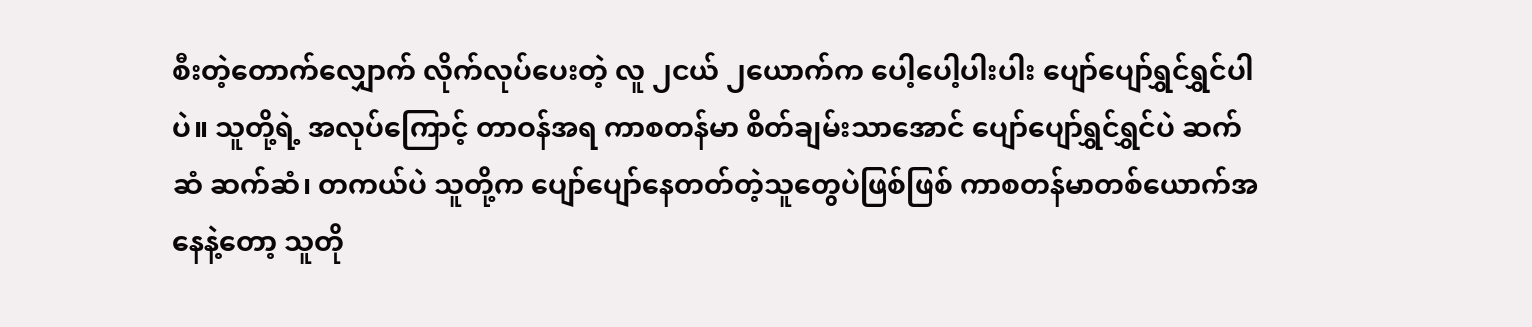စီးတဲ့တောက်လျှောက် လိုက်လုပ်ပေးတဲ့ လူ ၂ငယ် ၂ယောက်က ပေါ့ပေါ့ပါးပါး ပျော်ပျော်ရွှင်ရွှင်ပါပဲ။ သူတို့ရဲ့ အလုပ်ကြောင့် တာဝန်အရ ကာစတန်မာ စိတ်ချမ်းသာအောင် ပျော်ပျော်ရွှင်ရွှင်ပဲ ဆက်ဆံ ဆက်ဆံ၊ တကယ်ပဲ သူတို့က ပျော်ပျော်နေတတ်တဲ့သူတွေပဲဖြစ်ဖြစ် ကာစတန်မာတစ်ယောက်အနေနဲ့တော့ သူတို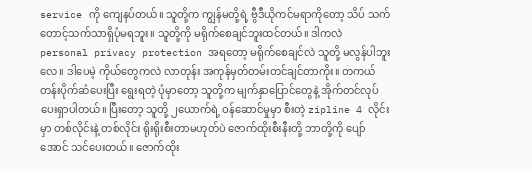service ကို ကျေနပ်တယ်။ သူတို့က ကျွန်မတို့ရဲ့ ဗွီဒီယိုကင်မရာကိုတော့ သိပ် သက်တောင့်သက်သာရှိပုံမရဘူး။ သူတို့ကို မရိုက်စေချင်ဘူးထင်တယ်။ ဒါကလဲ personal privacy protection အရတော့ မရိုက်စေချင်လဲ သူတို့ မလွန်ပါဘူးလေ။ ဒါပေမဲ့ ကိုယ်တွေကလဲ လာတုန်း အကုန်မှတ်တမ်းတင်ချင်တာကိုး။ တကယ်တန်းပိုက်ဆံပေးပြီး ရွေးရတဲ့ ပုံမှာတော့ သူတို့က မျက်နှာပြောင်တွေနဲ့ အိုက်တင်လုပ်ပေးရှာပါတယ်။ ပြီးတော့ သူတို့ ၂ယောက်ရဲ့ ဝန်ဆောင်မှုမှာ စီးတဲ့ zipline 4 လိုင်းမှာ တစ်လိုင်းနဲ့ တစ်လိုင်း ရိုးရိုးစီးတာမဟုတ်ပဲ ဇောက်ထိုးစီးနီးတို့ ဘာတို့ကို ပျော်အောင် သင်ပေးတယ်။ ဇောက်ထိုး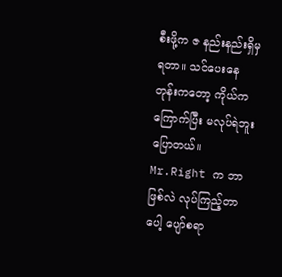စီးဖို့က ဇ နည်းနည်းရှိမှရတာ။ သင်ပေးနေတုန်းကတော့ ကိုယ်က ကြောက်ပြီး မလုပ်ရဲဘူးပြောတယ်။ Mr.Right က ဘာဖြစ်လဲ လုပ်ကြည့်တာပေါ့ ပျော်စရာ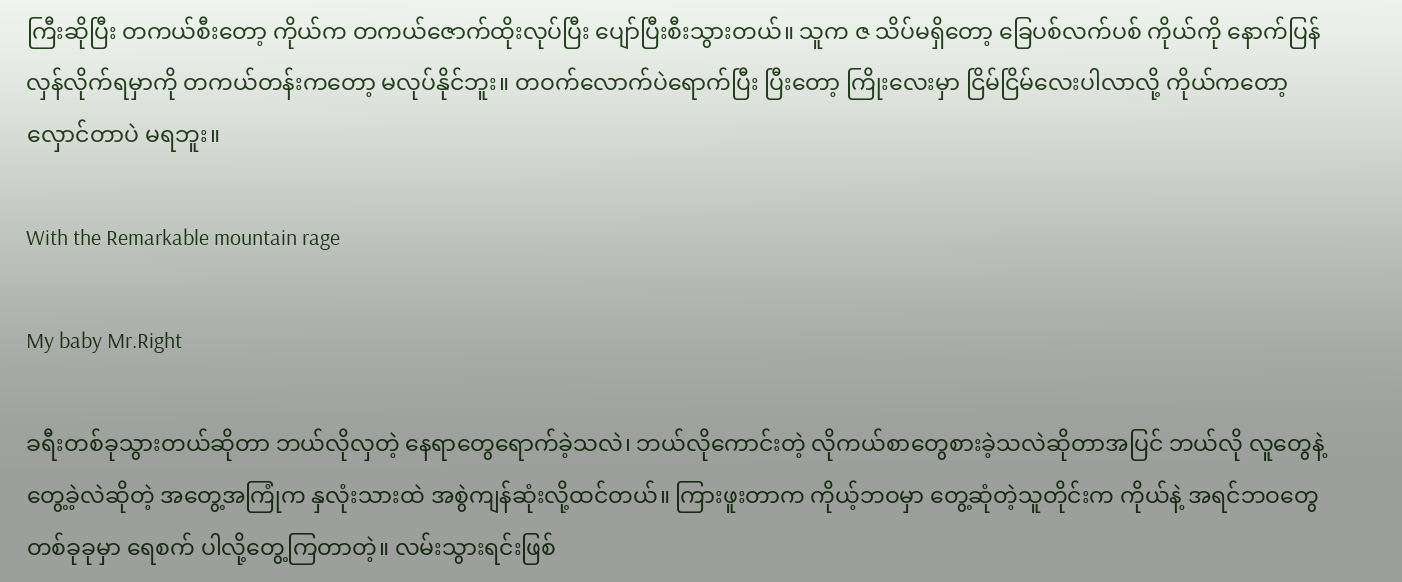ကြီးဆိုပြီး တကယ်စီးတော့ ကိုယ်က တကယ်ဇောက်ထိုးလုပ်ပြီး ပျော်ပြီးစီးသွားတယ်။ သူက ဇ သိပ်မရှိတော့ ခြေပစ်လက်ပစ် ကိုယ်ကို နောက်ပြန်လှန်လိုက်ရမှာကို တကယ်တန်းကတော့ မလုပ်နိုင်ဘူး။ တဝက်လောက်ပဲရောက်ပြီး ပြီးတော့ ကြိုးလေးမှာ ငြိမ်ငြိမ်လေးပါလာလို့ ကိုယ်ကတော့ လှောင်တာပဲ မရဘူး။

With the Remarkable mountain rage

My baby Mr.Right

ခရီးတစ်ခုသွားတယ်ဆိုတာ ဘယ်လိုလှတဲ့ နေရာတွေရောက်ခဲ့သလဲ၊ ဘယ်လိုကောင်းတဲ့ လိုကယ်စာတွေစားခဲ့သလဲဆိုတာအပြင် ဘယ်လို လူတွေနဲ့ တွေ့ခဲ့လဲဆိုတဲ့ အတွေ့အကြုံက နှလုံးသားထဲ အစွဲကျန်ဆုံးလို့ထင်တယ်။ ကြားဖူးတာက ကိုယ့်ဘဝမှာ တွေ့ဆုံတဲ့သူတိုင်းက ကိုယ်နဲ့ အရင်ဘဝတွေတစ်ခုခုမှာ ရေစက် ပါလို့တွေ့ကြတာတဲ့။ လမ်းသွားရင်းဖြစ်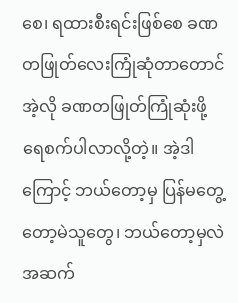စေ၊ ရထားစီးရင်းဖြစ်စေ ခဏတဖြုတ်လေးကြုံဆုံတာတောင် အဲ့လို ခဏတဖြုတ်ကြုံဆုံးဖို့ ရေစက်ပါလာလို့တဲ့။ အဲ့ဒါကြောင့် ဘယ်တော့မှ ပြန်မတွေ့တော့မဲသူတွေ၊ ဘယ်တော့မှလဲ အဆက်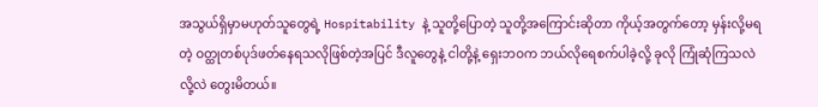အသွယ်ရှိမှာမဟုတ်သူတွေရဲ့ Hospitability နဲ့ သူတို့ပြောတဲ့ သူတို့အကြောင်းဆိုတာ ကိုယ့်အတွက်တော့ မှန်းလို့မရတဲ့ ဝတ္ထုတစ်ပုဒ်ဖတ်နေရသလိုဖြစ်တဲ့အပြင် ဒီလူတွေနဲ့ ငါတို့နဲ့ ရှေးဘဝက ဘယ်လိုရေစက်ပါခဲ့လို့ ခုလို ကြုံဆုံကြသလဲလို့လဲ တွေးမိတယ်။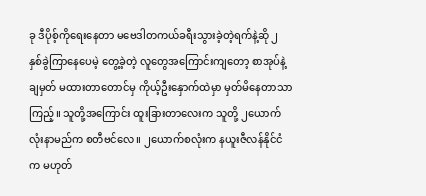ခု ဒီပိုစ့်ကိုရေးနေတာ မဗေဒါတကယ်ခရီးသွားခဲ့တဲ့ရက်နဲ့ဆို ၂ နှစ်ခွဲကြာနေပေမဲ့ တွေ့ခဲ့တဲ့ လူတွေအကြောင်းကျတော့ စာအုပ်နဲ့ ချမှတ် မထားတာတောင်မှ ကိုယ့်ဦးနှောက်ထဲမှာ မှတ်မိနေတာသာကြည့်။ သူတို့အကြောင်း ထူးခြားတာလေးက သူတို့ ၂ယောက်လုံးနာမည်က စတီဗင်လေ။ ၂ယောက်စလုံးက နယူးဇီလန်နိုင်ငံက မဟုတ်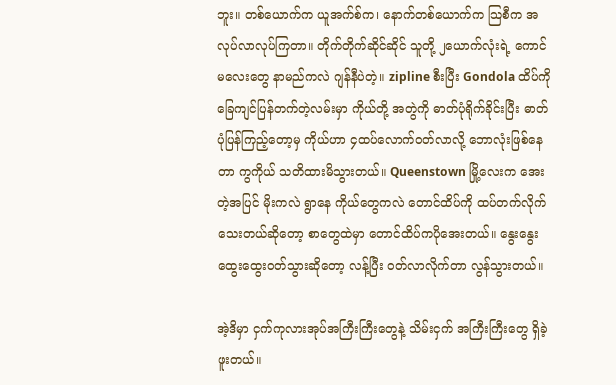ဘူး။ တစ်ယောက်က ယူအက်စ်က၊ နောက်တစ်ယောက်က သြစီက အလုပ်လာလုပ်ကြတာ။ တိုက်တိုက်ဆိုင်ဆိုင် သူတို့ ၂ယောက်လုံးရဲ့ ကောင်မလေးတွေ နာမည်ကလဲ ဂျန်နီပဲတဲ့။ zipline စီးပြီး Gondola ထိပ်ကို ခြေကျင်ပြန်တက်တဲ့လမ်းမှာ ကိုယ်တို့ အတွဲကို ဓာတ်ပုံရိုက်ခိုင်းပြီး ဓာတ်ပုံပြန်ကြည့်တော့မှ ကိုယ်ဟာ ၄ထပ်လောက်ဝတ်လာလို့ ဘောလုံးဖြစ်နေတာ ကွကိုယ် သတိထားမိသွားတယ်။ Queenstown မြို့လေးက အေးတဲ့အပြင် မိုးကလဲ ရွာနေ ကိုယ်တွေကလဲ တောင်ထိပ်ကို ထပ်တက်လိုက်သေးတယ်ဆိုတော့ စာတွေထဲမှာ တောင်ထိပ်ကပိုအေးတယ်။ နွေးနွေးထွေးထွေးဝတ်သွားဆိုတော့ လန့်ပြီး ဝတ်လာလိုက်တာ လွန်သွားတယ်။

အဲ့ဒိမှာ ငှက်ကုလားအုပ်အကြီးကြီးတွေနဲ့ သိမ်းငှက် အကြီးကြီးတွေ ရှိခဲ့ဖူးတယ်။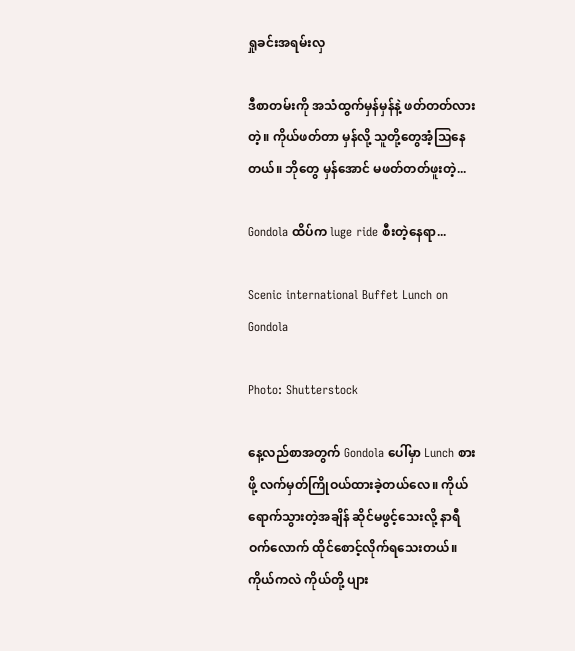ရှုခင်းအရမ်းလှ

ဒီစာတမ်းကို အသံထွက်မှန်မှန်နဲ့ ဖတ်တတ်လားတဲ့။ ကိုယ်ဖတ်တာ မှန်လို့ သူတို့တွေအံ့သြနေတယ်။ ဘိုတွေ မှန်အောင် မဖတ်တတ်ဖူးတဲ့...

Gondola ထိပ်က luge ride စီးတဲ့နေရာ...

Scenic international Buffet Lunch on Gondola

Photo: Shutterstock

နေ့လည်စာအတွက် Gondola ပေါ်မှာ Lunch စားဖို့ လက်မှတ်ကြိုဝယ်ထားခဲ့တယ်လေ။ ကိုယ်ရောက်သွားတဲ့အချိန် ဆိုင်မဖွင့်သေးလို့ နာရီဝက်လောက် ထိုင်စောင့်လိုက်ရသေးတယ်။ ကိုယ်ကလဲ ကိုယ်တို့ ပျား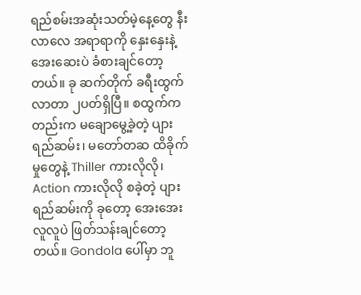ရည်စမ်းအဆုံးသတ်မဲ့နေ့တွေ နီးလာလေ အရာရာကို နှေးနှေးနဲ့ အေးဆေးပဲ ခံစားချင်တော့တယ်။ ခု ဆက်တိုက် ခရီးထွက်လာတာ ၂ပတ်ရှိပြီ။ စထွက်ကတည်းက မချောမွေ့ခဲ့တဲ့ ပျားရည်ဆမ်း၊ မတော်တဆ ထိခိုက်မှုတွေနဲ့ Thiller ကားလိုလို၊ Action ကားလိုလို စခဲ့တဲ့ ပျားရည်ဆမ်းကို ခုတော့ အေးအေးလူလူပဲ ဖြတ်သန်းချင်တော့တယ်။ Gondola ပေါ်မှာ ဘူ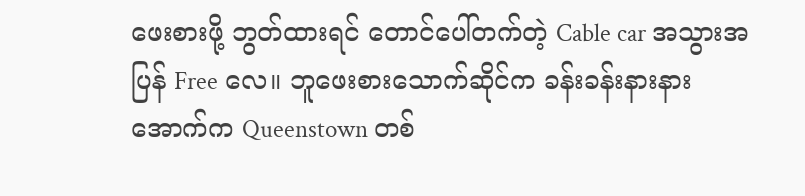ဖေးစားဖို့ ဘွတ်ထားရင် တောင်ပေါ်တက်တဲ့ Cable car အသွားအပြန် Free လေ။ ဘူဖေးစားသောက်ဆိုင်က ခန်းခန်းနားနား အောက်က Queenstown တစ်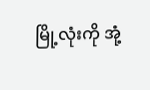မြို့လုံးကို အုံ့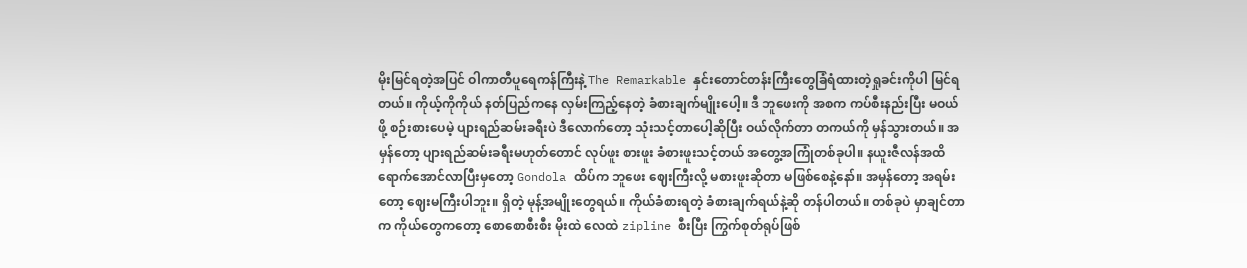မိုးမြင်ရတဲ့အပြင် ဝါကာတီပူရေကန်ကြီးနဲ့ The Remarkable နှင်းတောင်တန်းကြီးတွေခြံရံထားတဲ့ရှုခင်းကိုပါ မြင်ရတယ်။ ကိုယ့်ကိုကိုယ် နတ်ပြည်ကနေ လှမ်းကြည့်နေတဲ့ ခံစားချက်မျိုးပေါ့။ ဒီ ဘူဖေးကို အစက ကပ်စီးနည်းပြီး မဝယ်ဖို့ စဉ်းစားပေမဲ့ ပျားရည်ဆမ်းခရီးပဲ ဒီလောက်တော့ သုံးသင့်တာပေါ့ဆိုပြီး ဝယ်လိုက်တာ တကယ်ကို မှန်သွားတယ်။ အမှန်တော့ ပျားရည်ဆမ်းခရီးမဟုတ်တောင် လုပ်ဖူး စားဖူး ခံစားဖူးသင့်တယ် အတွေ့အကြုံတစ်ခုပါ။ နယူးဇီလန်အထိ ရောက်အောင်လာပြီးမှတော့ Gondola ထိပ်က ဘူဖေး ဈေးကြီးလို့ မစားဖူးဆိုတာ မဖြစ်စေနဲ့နော်။ အမှန်တော့ အရမ်းတော့ ဈေးမကြီးပါဘူး။ ရှိတဲ့ မုန့်အမျိုးတွေရယ်။ ကိုယ်ခံစားရတဲ့ ခံစားချက်ရယ်နဲ့ဆို တန်ပါတယ်။ တစ်ခုပဲ မှာချင်တာက ကိုယ်တွေကတော့ စောစောစီးစီး မိုးထဲ လေထဲ zipline စီးပြီး ကြွက်စုတ်ရုပ်ဖြစ်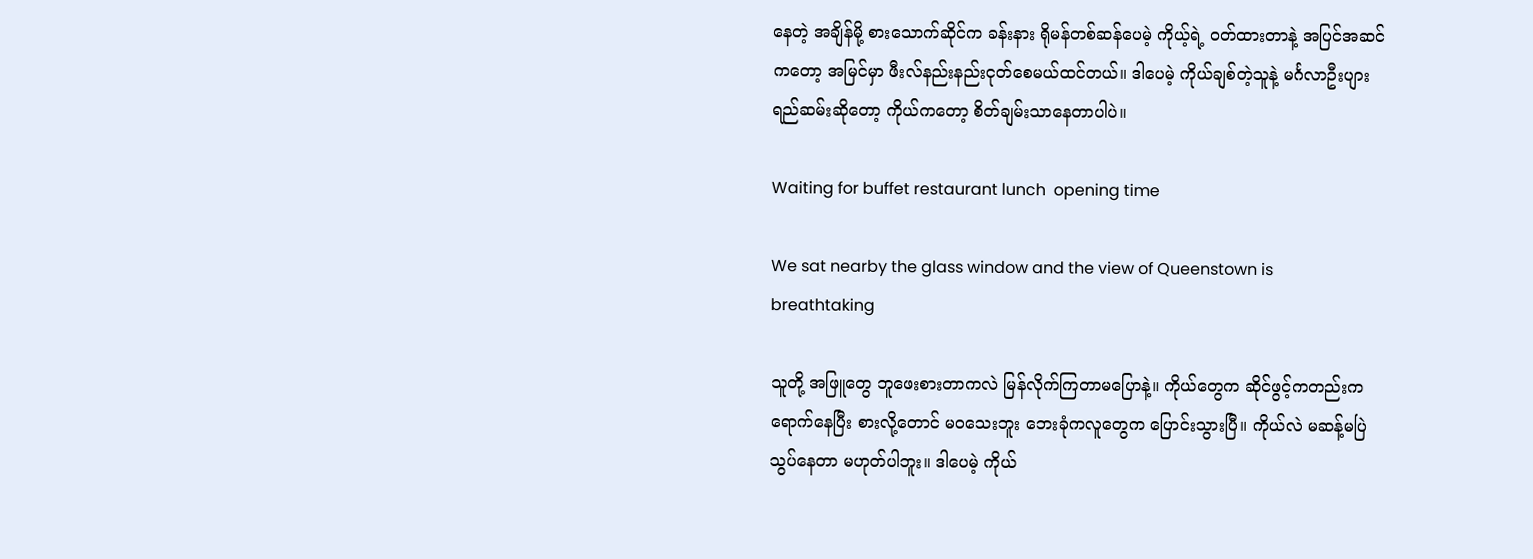နေတဲ့ အချိန်မို့ စားသောက်ဆိုင်က ခန်းနား ရိုမန်တစ်ဆန်ပေမဲ့ ကိုယ့်ရဲ့ ဝတ်ထားတာနဲ့ အပြင်အဆင်ကတော့ အမြင်မှာ ဖီးလ်နည်းနည်းငုတ်စေမယ်ထင်တယ်။ ဒါပေမဲ့ ကိုယ်ချစ်တဲ့သူနဲ့ မင်္ဂလာဦးပျားရည်ဆမ်းဆိုတော့ ကိုယ်ကတော့ စိတ်ချမ်းသာနေတာပါပဲ။

Waiting for buffet restaurant lunch  opening time

We sat nearby the glass window and the view of Queenstown is breathtaking

သူတို့ အဖြူတွေ ဘူဖေးစားတာကလဲ မြန်လိုက်ကြတာမပြောနဲ့။ ကိုယ်တွေက ဆိုင်ဖွင့်ကတည်းကရောက်နေပြီး စားလို့တောင် မဝသေးဘူး ဘေးခုံကလူတွေက ပြောင်းသွားပြီ။ ကိုယ်လဲ မဆန့်မပြဲသွပ်နေတာ မဟုတ်ပါဘူး။ ဒါပေမဲ့ ကိုယ်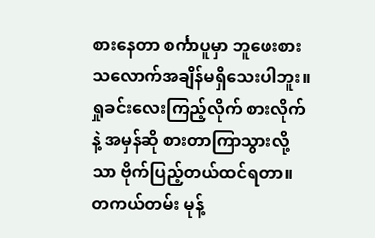စားနေတာ စင်္ကာပူမှာ ဘူဖေးစားသလောက်အချိန်မရှိသေးပါဘူး။ ရှုခင်းလေးကြည့်လိုက် စားလိုက်နဲ့ အမှန်ဆို စားတာကြာသွားလို့သာ ဗိုက်ပြည့်တယ်ထင်ရတာ။ တကယ်တမ်း မုန့်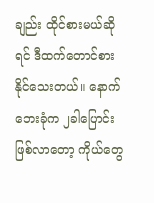ချည်း ထိုင်စားမယ်ဆိုရင် ဒီထက်တောင်စားနိုင်သေးတယ်။ နောက် ဘေးခုံက ၂ခါပြောင်းဖြစ်လာတော့ ကိုယ်တွေ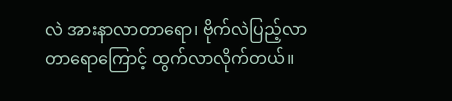လဲ အားနာလာတာရော၊ ဗိုက်လဲပြည့်လာတာရောကြောင့် ထွက်လာလိုက်တယ်။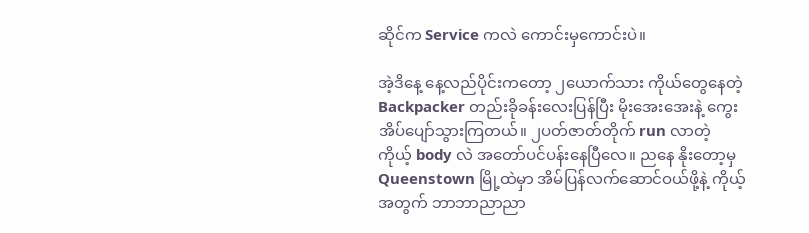ဆိုင်က Service ကလဲ ကောင်းမှကောင်းပဲ။

အဲ့ဒိနေ့ နေ့လည်ပိုင်းကတော့ ၂ယောက်သား ကိုယ်တွေနေတဲ့ Backpacker တည်းခိုခန်းလေးပြန်ပြီး မိုးအေးအေးနဲ့ ကွေးအိပ်ပျော်သွားကြတယ်။ ၂ပတ်ဇာတ်တိုက် run လာတဲ့ ကိုယ့် body လဲ အတော်ပင်ပန်းနေပြီလေ။ ညနေ နိုးတော့မှ Queenstown မြို့ထဲမှာ အိမ်ပြန်လက်ဆောင်ဝယ်ဖို့နဲ့ ကိုယ့်အတွက် ဘာဘာညာညာ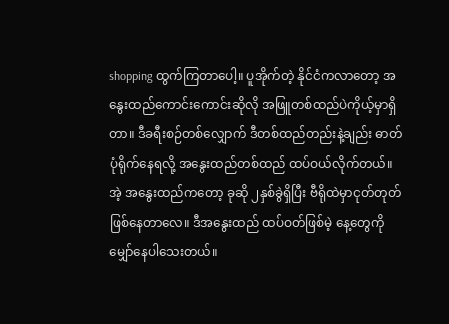shopping ထွက်ကြတာပေါ့။ ပူအိုက်တဲ့ နိုင်ငံကလာတော့ အနွေးထည်ကောင်းကောင်းဆိုလို အဖြူတစ်ထည်ပဲကိုယ့်မှာရှိတာ။ ဒီခရီးစဉ်တစ်လျှောက် ဒီတစ်ထည်တည်းနဲ့ချည်း ဓာတ်ပုံရိုက်နေရလို့ အနွေးထည်တစ်ထည် ထပ်ဝယ်လိုက်တယ်။ အဲ့ အနွေးထည်ကတော့ ခုဆို ၂နှစ်ခွဲရှိပြီး ဗီရိုထဲမှာငုတ်တုတ်ဖြစ်နေတာလေ။ ဒီအနွေးထည် ထပ်ဝတ်ဖြစ်မဲ့ နေ့တွေကို မျှော်နေပါသေးတယ်။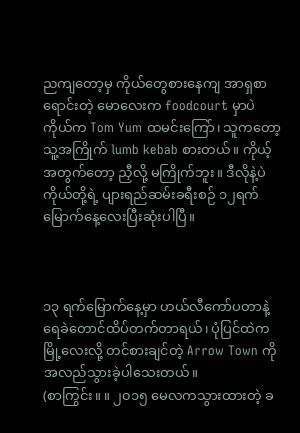ညကျတော့မှ ကိုယ်တွေစားနေကျ အာရှစာရောင်းတဲ့ မောလေးက foodcourt မှာပဲ ကိုယ်က Tom Yum ထမင်းကြော်၊ သူကတော့ သူ့အကြိုက် lumb kebab စားတယ်။ ကိုယ့် အတွက်တော့ ညှီလို့ မကြိုက်ဘူး။ ဒီလိုနဲ့ပဲ ကိုယ်တို့ရဲ့ ပျားရည်ဆမ်းခရီးစဉ် ၁၂ရက်မြောက်နေ့လေးပြီးဆုံးပါပြီ။



၁၃ ရက်မြောက်နေ့မှာ ဟယ်လီကော်ပတာနဲ့ ရေခဲတောင်ထိပ်တက်တာရယ်၊ ပုံပြင်ထဲက မြို့လေးလို့ တင်စားချင်တဲ့ Arrow Town ကို အလည်သွားခဲ့ပါသေးတယ်။
(စာကြွင်း။ ။ ၂၀၁၅ မေလကသွားထားတဲ့ ခ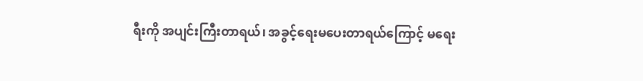ရီးကို အပျင်းကြီးတာရယ်၊ အခွင့်ရေးမပေးတာရယ်ကြောင့် မရေး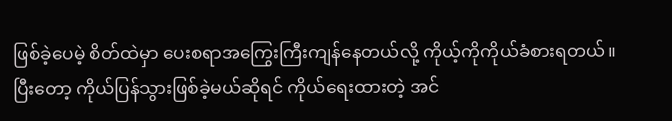ဖြစ်ခဲ့ပေမဲ့ စိတ်ထဲမှာ ပေးစရာအကြွေးကြီးကျန်နေတယ်လို့ ကိုယ့်ကိုကိုယ်ခံစားရတယ်။ ပြီးတော့ ကိုယ်ပြန်သွားဖြစ်ခဲ့မယ်ဆိုရင် ကိုယ်ရေးထားတဲ့ အင်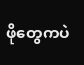ဖိုတွေကပဲ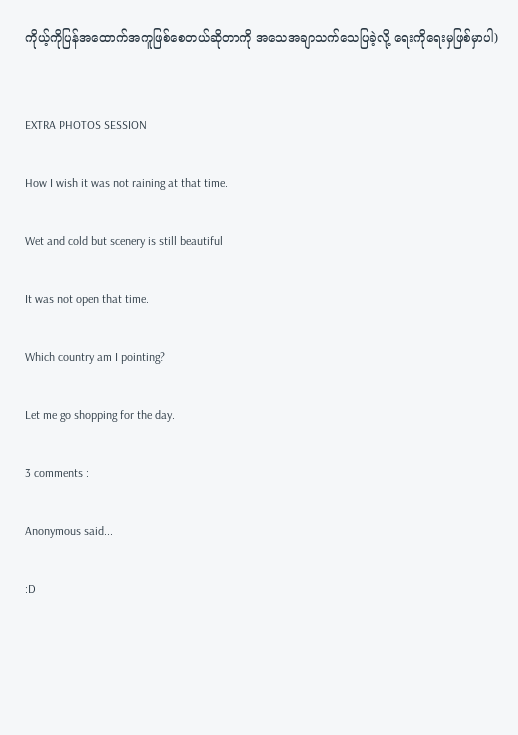ကိုယ့်ကိုပြန်အထောက်အကူဖြစ်စေတယ်ဆိုတာကို အသေအချာသက်သေပြခဲ့လို့ ရေးကိုရေးမှဖြစ်မှာပါ)


EXTRA PHOTOS SESSION

How I wish it was not raining at that time.

Wet and cold but scenery is still beautiful

It was not open that time.

Which country am I pointing?

Let me go shopping for the day.

3 comments :

Anonymous said...

:D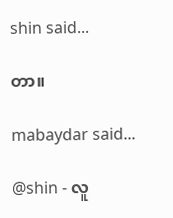shin said...

တာ။

mabaydar said...

@shin - လူ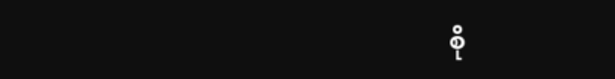စို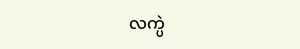လက္ပဲ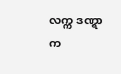လက္က ဒဏ္ရာက